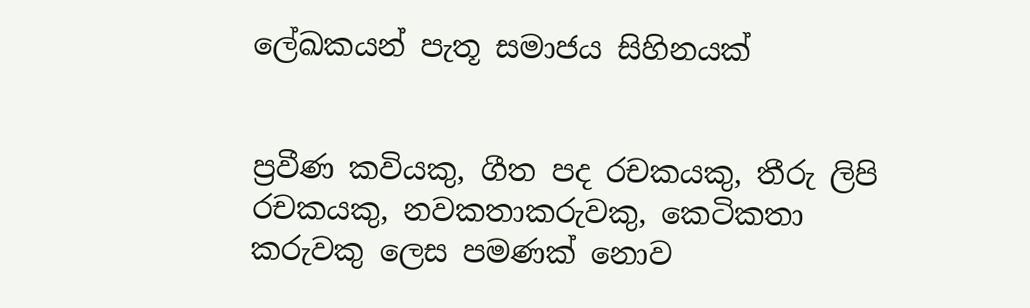ලේඛකයන් පැතූ සමාජය සිහිනයක්


ප්‍රවීණ කවියකු, ගීත පද රචකයකු, තීරු ලිපි රචකයකු, නවකතාකරුවකු, කෙටිකතා කරුවකු ලෙස පමණක් නොව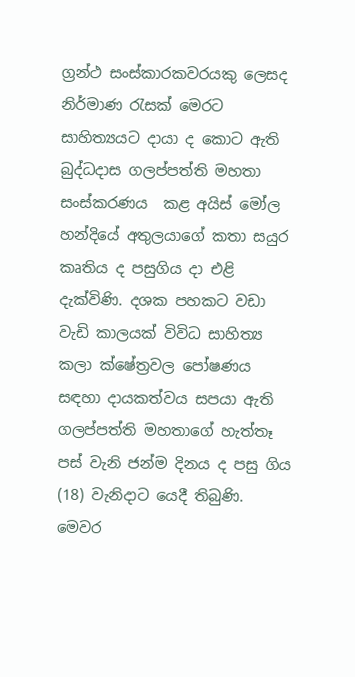ග්‍රන්ථ සංස්කාරකවරයකු ලෙසද නිර්මාණ රැසක් මෙරට සාහිත්‍යයට දායා ද කොට ඇති බුද්ධදාස ගලප්පත්ති මහතා සංස්කරණය  කළ අයිස් මෝල හන්දියේ අතුලයාගේ කතා සයුර කෘතිය ද පසුගිය දා එළි දැක්විණි. දශක පහකට වඩා වැඩි කාලයක් විවිධ සාහිත්‍ය කලා ක්ෂේත්‍රවල පෝෂණය සඳහා දායකත්වය සපයා ඇති ගලප්පත්ති මහතාගේ හැත්තෑ පස් වැනි ජන්ම දිනය ද පසු ගිය (18) වැනිදාට යෙදී තිබුණි. මෙවර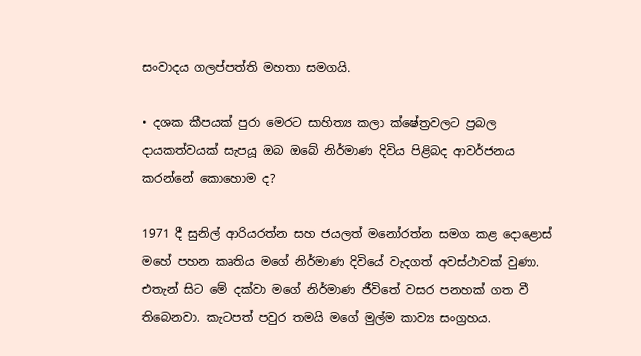සංවාදය ගලප්පත්ති මහතා සමගයි.

• දශක කීපයක් පුරා මෙරට සාහිත්‍ය කලා ක්ෂේත්‍රවලට ප්‍රබල දායකත්වයක් සැපයූ ඔබ ඔබේ නිර්මාණ දිවිය පිළිබද ආවර්ජනය කරන්නේ කොහොම ද?

1971 දී සුනිල් ආරියරත්න සහ ජයලත් මනෝරත්න සමග කළ දොළොස් මහේ පහන කෘතිය මගේ නිර්මාණ දිවියේ වැදගත් අවස්ථාවක් වුණා. එතැන් සිට මේ දක්වා මගේ නිර්මාණ ජීවිතේ වසර පනහක් ගත වී තිබෙනවා. කැටපත් පවුර තමයි මගේ මුල්ම කාව්‍ය සංග්‍රහය.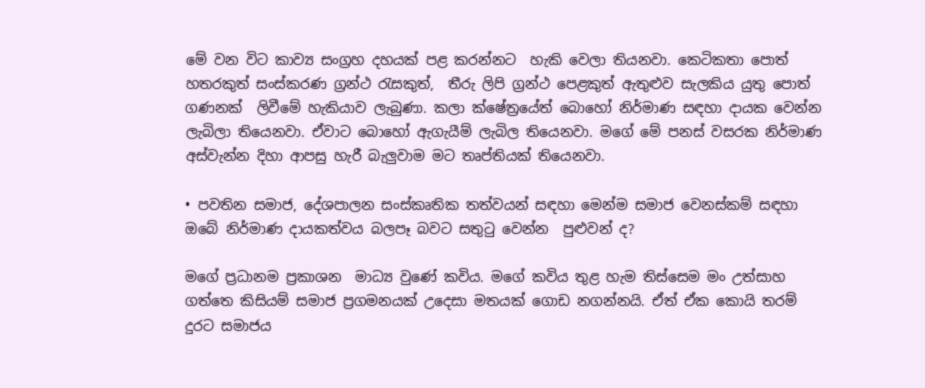මේ වන විට කාව්‍ය සංග්‍රහ දහයක් පළ කරන්නට  හැකි වෙලා තියනවා. කෙටිකතා පොත් හතරකුත් සංස්කරණ ග්‍රන්ථ රැසකුත්,  තීරු ලිපි ග්‍රන්ථ පෙළකුත් ඇතුළුව සැලකිය යුතු පොත් ගණනක්  ලිවීමේ හැකියාව ලැබුණා. කලා ක්ෂේත්‍රයේත් බොහෝ නිර්මාණ සඳහා දායක වෙන්න ලැබිලා තියෙනවා. ඒවාට බොහෝ ඇගැයීම් ලැබිල තියෙනවා. මගේ මේ පනස් වසරක නිර්මාණ අස්වැන්න දිහා ආපසු හැරී බැලුවාම මට තෘප්තියක් තියෙනවා.

• පවතින සමාජ, දේශපාලන සංස්කෘතික තත්වයන් සඳහා මෙන්ම සමාජ වෙනස්කම් සඳහා ඔබේ නිර්මාණ දායකත්වය බලපෑ බවට සතුටු වෙන්න  පුළුවන් ද?

මගේ ප්‍රධානම ප්‍රකාශන  මාධ්‍ය වුණේ කවිය. මගේ කවිය තුළ හැම තිස්සෙම මං උත්සාහ ගත්තෙ කිසියම් සමාජ ප්‍රගමනයක් උදෙසා මතයක් ගොඩ නගන්නයි. ඒත් ඒක කොයි තරම් දුරට සමාජය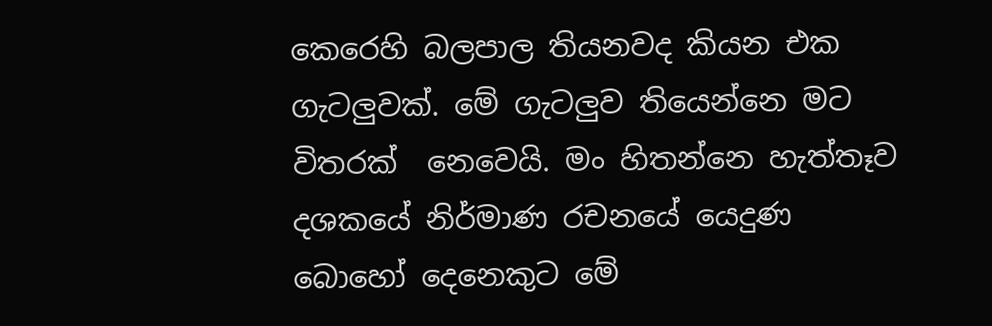කෙරෙහි බලපාල තියනවද කියන එක ගැටලුවක්. මේ ගැටලුව තියෙන්නෙ මට විතරක්  නෙවෙයි. මං හිතන්නෙ හැත්තෑව දශකයේ නිර්මාණ රචනයේ යෙදුණ බොහෝ දෙනෙකුට මේ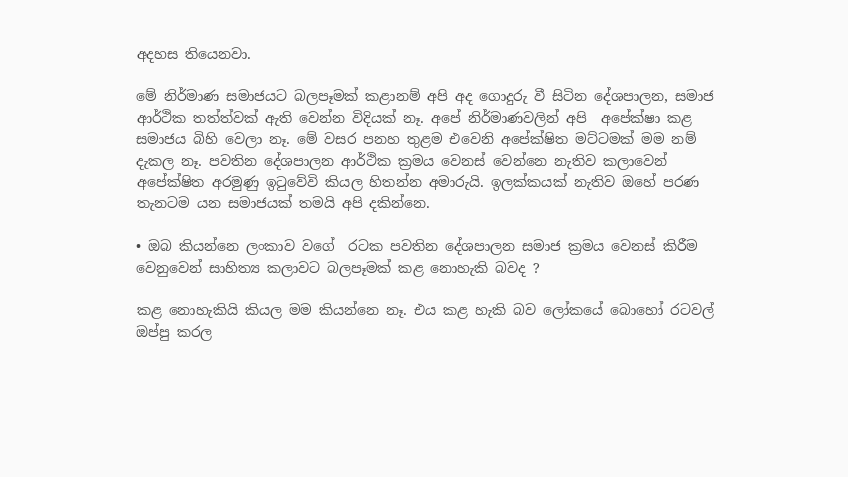අදහස තියෙනවා.

මේ නිර්මාණ සමාජයට බලපෑමක් කළානම් අපි අද ගොදුරු වී සිටින දේශපාලන, සමාජ ආර්ථික තත්ත්වක් ඇති වෙන්න විදියක් නෑ. අපේ නිර්මාණවලින් අපි  අපේක්ෂා කළ සමාජය බිහි වෙලා නෑ. මේ වසර පනහ තුළම එවෙනි අපේක්ෂිත මට්ටමක් මම නම් දැකල නෑ. පවතින දේශපාලන ආර්ථික ක්‍රමය වෙනස් වෙන්නෙ නැතිව කලාවෙන් අපේක්ෂිත අරමුණු ඉටුවේවි කියල හිතන්න අමාරුයි. ඉලක්කයක් නැතිව ඔහේ පරණ තැනටම යන සමාජයක් තමයි අපි දකින්නෙ.

• ඔබ කියන්නෙ ලංකාව වගේ  රටක පවතින දේශපාලන සමාජ ක්‍රමය වෙනස් කිරීම වෙනුවෙන් සාහිත්‍ය කලාවට බලපෑමක් කළ නොහැකි බවද ?

කළ නොහැකියි කියල මම කියන්නෙ නෑ. එය කළ හැකි බව ලෝකයේ බොහෝ රටවල් ඔප්පු කරල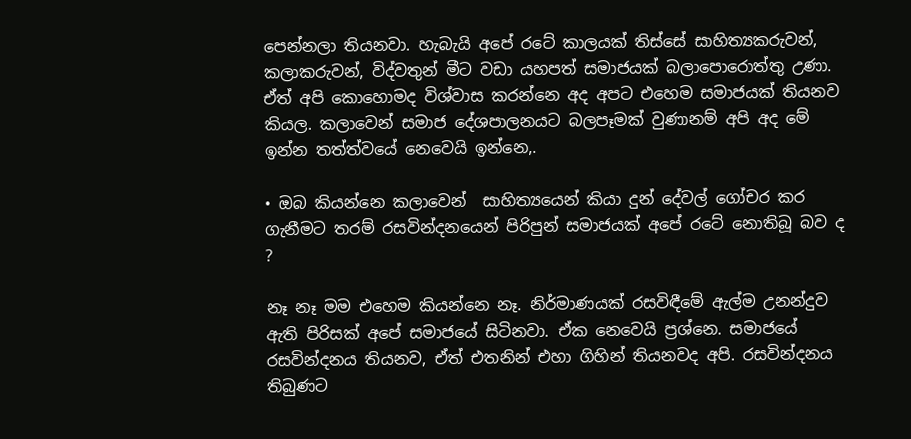පෙන්නලා තියනවා. හැබැයි අපේ රටේ කාලයක් තිස්සේ සාහිත්‍යකරුවන්, කලාකරුවන්, විද්වතුන් මීට වඩා යහපත් සමාජයක් බලාපොරොත්තු උණා. ඒත් අපි කොහොමද විශ්වාස කරන්නෙ අද අපට එහෙම සමාජයක් තියනව කියල. කලාවෙන් සමාජ දේශපාලනයට බලපෑමක් වුණානම් අපි අද මේ ඉන්න තත්ත්වයේ නෙවෙයි ඉන්නෙ,.

• ඔබ කියන්නෙ කලාවෙන්  සාහිත්‍යයෙන් කියා දුන් දේවල් ගෝචර කර ගැනීමට තරම් රසවින්දනයෙන් පිරිපුන් සමාජයක් අපේ රටේ නොතිබූ බව ද ?

නෑ නෑ මම එහෙම කියන්නෙ නෑ. නිර්මාණයක් රසවිඳීමේ ඇල්ම උනන්දුව ඇති පිරිසක් අපේ සමාජයේ සිටිනවා. ඒක නෙවෙයි ප්‍රශ්නෙ. සමාජයේ රසවින්දනය තියනව, ඒත් එතනින් එහා ගිහින් තියනවද අපි. රසවින්දනය තිබුණට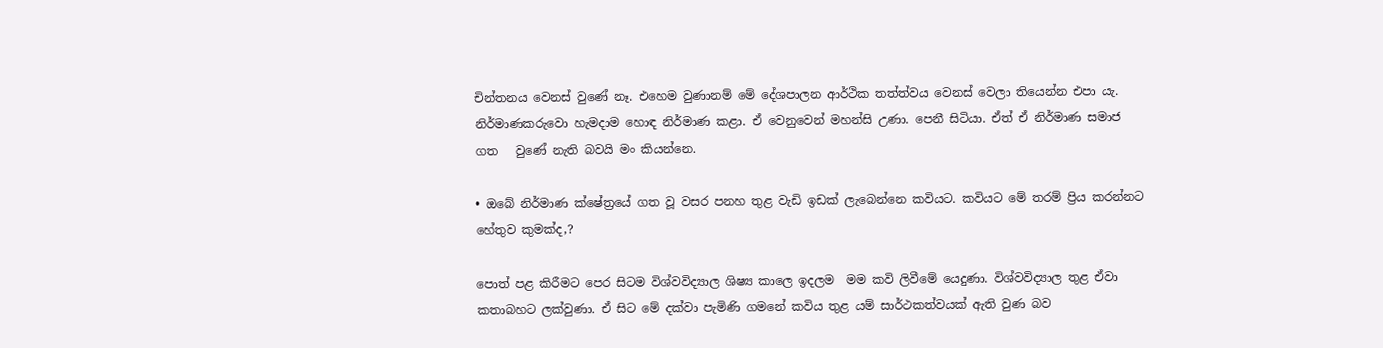චින්තනය වෙනස් වුණේ නෑ. එහෙම වුණානම් මේ දේශපාලන ආර්ථික තත්ත්වය වෙනස් වෙලා තියෙන්න එපා යැ. නිර්මාණකරුවො හැමදාම හොඳ නිර්මාණ කළා. ඒ වෙනුවෙන් මහන්සි උණා. පෙනී සිටියා. ඒත් ඒ නිර්මාණ සමාජ ගත   වුණේ නැති බවයි මං කියන්නෙ.

• ඔබේ නිර්මාණ ක්ෂේත්‍රයේ ගත වූ වසර පනහ තුළ වැඩි ඉඩක් ලැබෙන්නෙ කවියට. කවියට මේ තරම් ප්‍රිය කරන්නට හේතුව කුමක්ද,?

පොත් පළ කිරීමට පෙර සිටම විශ්වවිද්‍යාල ශිෂ්‍ය කාලෙ ඉදලම  මම කවි ලිවීමේ යෙදුණා. විශ්වවිද්‍යාල තුළ ඒවා කතාබහට ලක්වුණා. ඒ සිට මේ දක්වා පැමිණි ගමනේ කවිය තුළ යම් සාර්ථකත්වයක් ඇති වුණ බව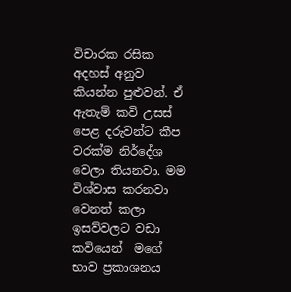විචාරක රසික අදහස් අනුව කියන්න පුළුවන්. ඒ ඇතැම් කවි උසස් පෙළ දරුවන්ට කීප වරක්ම නිර්දේශ වෙලා තියනවා. මම විශ්වාස කරනවා වෙනත් කලා  ඉසව්වලට වඩා කවියෙන්  මගේ භාව ප්‍රකාශනය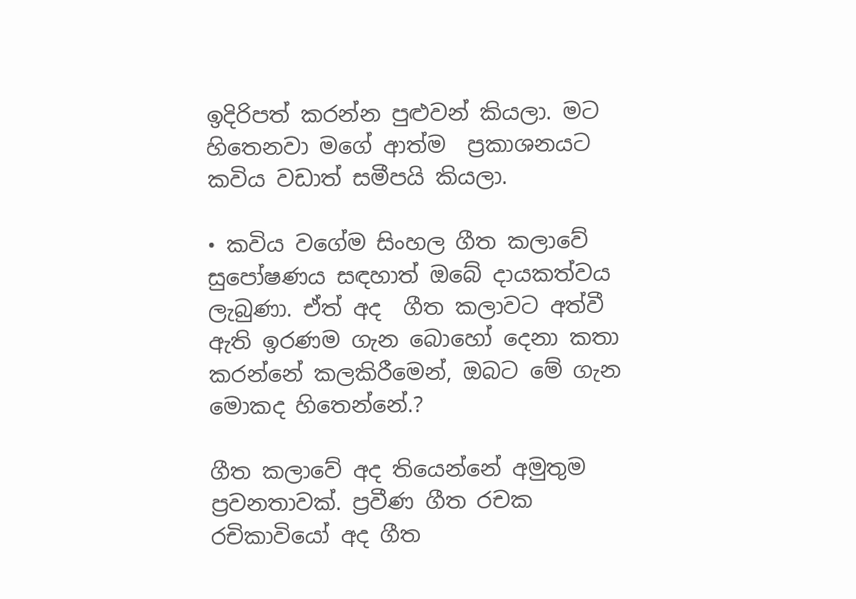ඉදිරිපත් කරන්න පුළුවන් කියලා. මට හිතෙනවා මගේ ආත්ම  ප්‍රකාශනයට කවිය වඩාත් සමීපයි කියලා.

• කවිය වගේම සිංහල ගීත කලාවේ සුපෝෂණය සඳහාත් ඔබේ දායකත්වය ලැබුණා. ඒත් අද  ගීත කලාවට අත්වී ඇති ඉරණම ගැන බොහෝ දෙනා කතා කරන්නේ කලකිරීමෙන්, ඔබට මේ ගැන මොකද හිතෙන්නේ.?

ගීත කලාවේ අද තියෙන්නේ අමුතුම ප්‍රවනතාවක්. ප්‍රවීණ ගීත රචක රචිකාවියෝ අද ගීත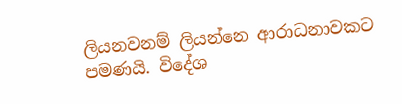ලියනවනම් ලියන්නෙ ආරාධනාවකට පමණයි. විදේශ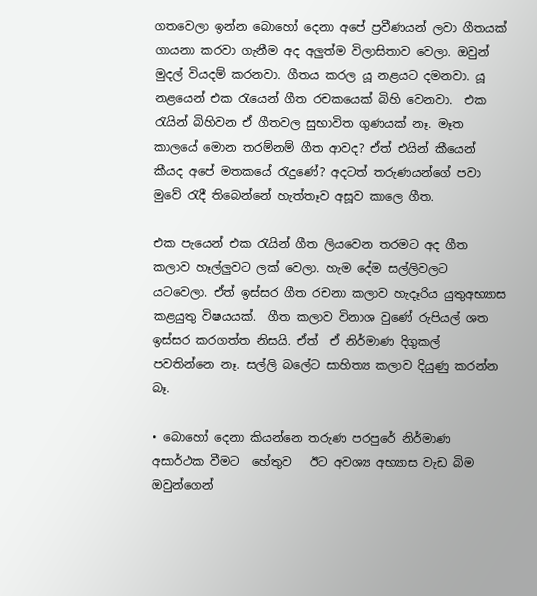ගතවෙලා ඉන්න බොහෝ දෙනා අපේ ප්‍රවීණයන් ලවා ගීතයක් ගායනා කරවා ගැනීම අද අලුත්ම විලාසිතාව වෙලා. ඔවුන් මුදල් වියදම් කරනවා. ගීතය කරල යූ නළයට දමනවා. යූ නළයෙන් එක රැයෙන් ගීත රචකයෙක් බිහි වෙනවා.  එක රැයින් බිහිවන ඒ ගීතවල සුභාවිත ගුණයක් නෑ. මෑත කාලයේ මොන තරම්නම් ගීත ආවද? ඒත් එයින් කීයෙන් කීයද අපේ මතකයේ රැදුණේ? අදටත් තරුණයන්ගේ පවා මුවේ රැදී තිබෙන්නේ හැත්තෑව අසූව කාලෙ ගීත.

එක පැයෙන් එක රැයින් ගීත ලියවෙන තරමට අද ගීත කලාව හෑල්ලුවට ලක් වෙලා. හැම දේම සල්ලිවලට යටවෙලා. ඒත් ඉස්සර ගීත රචනා කලාව හැදෑරිය යුතුඅභ්‍යාස කළයුතු විෂයයක්.  ගීත කලාව විනාශ වුණේ රුපියල් ශත ඉස්සර කරගත්ත නිසයි. ඒත්  ඒ නිර්මාණ දිගුකල් පවතින්නෙ නෑ. සල්ලි බලේට සාහිත්‍ය කලාව දියුණු කරන්න බෑ.

• බොහෝ දෙනා කියන්නෙ තරුණ පරපුරේ නිර්මාණ අසාර්ථක වීමට  හේතුව   ඊට අවශ්‍ය අභ්‍යාස වැඩ බිම ඔවුන්ගෙන්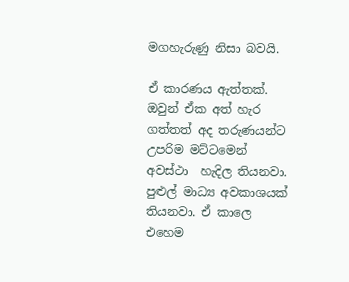මගහැරුණු නිසා බවයි.

ඒ කාරණය ඇත්තක්.  ඔවුන් ඒක අත් හැර ගත්තත් අද තරුණයන්ට උපරිම මට්ටමෙන් අවස්ථා  හැදිල තියනවා. පුළුල් මාධ්‍ය අවකාශයක් තියනවා. ඒ කාලෙ එහෙම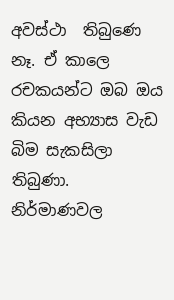අවස්ථා  තිබුණෙ නෑ. ඒ කාලෙ රචකයන්ට ඔබ ඔය කියන අභ්‍යාස වැඩ බිම සැකසිලා තිබුණා. නිර්මාණවල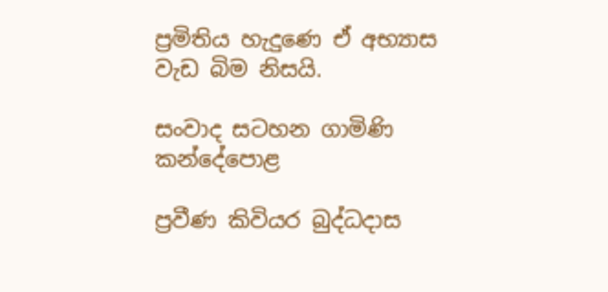ප්‍රමිතිය හැදුණෙ ඒ අභ්‍යාස වැඩ බිම නිසයි.

සංවාද සටහන ගාමිණි කන්දේපොළ

ප්‍රවීණ කිවියර බුද්ධදාස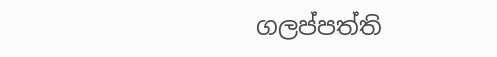ගලප්පත්ති